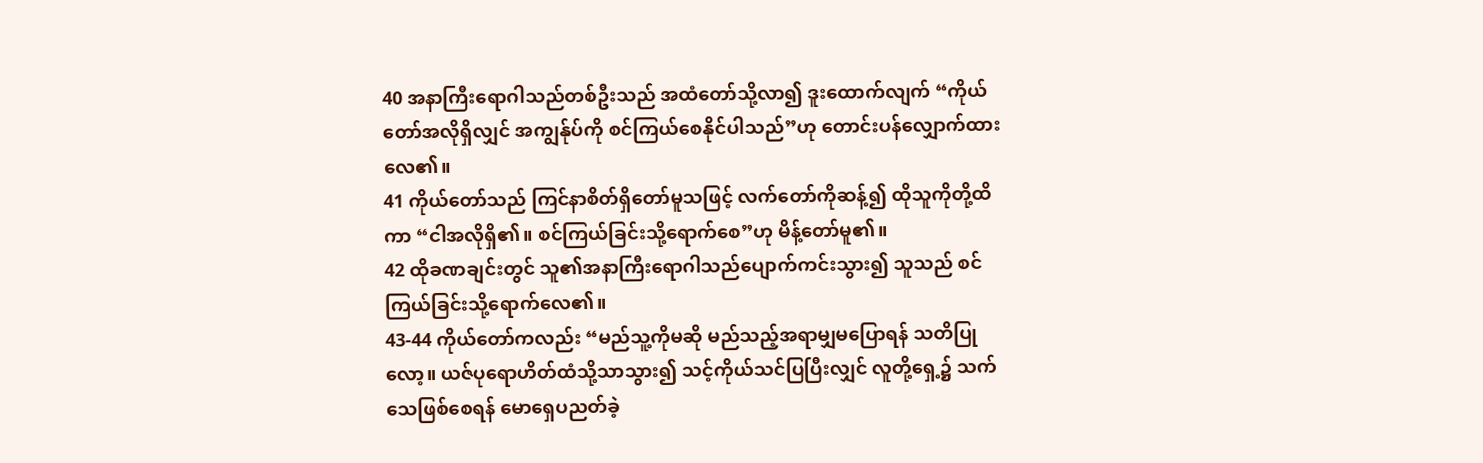40 အနာကြီးရောဂါသည်တစ်ဦးသည် အထံတော်သို့လာ၍ ဒူးထောက်လျက် “ကိုယ်တော်အလိုရှိလျှင် အကျွန်ုပ်ကို စင်ကြယ်စေနိုင်ပါသည်”ဟု တောင်းပန်လျှောက်ထားလေ၏။
41 ကိုယ်တော်သည် ကြင်နာစိတ်ရှိတော်မူသဖြင့် လက်တော်ကိုဆန့်၍ ထိုသူကိုတို့ထိကာ “ငါအလိုရှိ၏။ စင်ကြယ်ခြင်းသို့ရောက်စေ”ဟု မိန့်တော်မူ၏။
42 ထိုခဏချင်းတွင် သူ၏အနာကြီးရောဂါသည်ပျောက်ကင်းသွား၍ သူသည် စင်ကြယ်ခြင်းသို့ရောက်လေ၏။
43-44 ကိုယ်တော်ကလည်း “မည်သူ့ကိုမဆို မည်သည့်အရာမျှမပြောရန် သတိပြုလော့။ ယဇ်ပုရောဟိတ်ထံသို့သာသွား၍ သင့်ကိုယ်သင်ပြပြီးလျှင် လူတို့ရှေ့၌ သက်သေဖြစ်စေရန် မောရှေပညတ်ခဲ့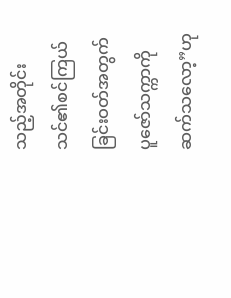သည့်အတိုင်း သင်၏စင်ကြယ်ခြင်းဝတ်အတွက် ပူဇော်သက္ကာကို ဆက်သလော့”ဟု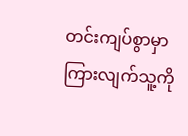တင်းကျပ်စွာမှာကြားလျက်သူ့ကို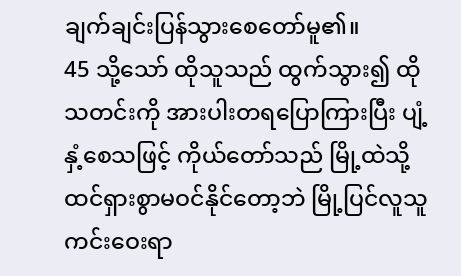ချက်ချင်းပြန်သွားစေတော်မူ၏။
45 သို့သော် ထိုသူသည် ထွက်သွား၍ ထိုသတင်းကို အားပါးတရပြောကြားပြီး ပျံ့နှံ့စေသဖြင့် ကိုယ်တော်သည် မြို့ထဲသို့ ထင်ရှားစွာမဝင်နိုင်တော့ဘဲ မြို့ပြင်လူသူကင်းဝေးရာ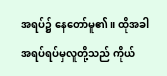အရပ်၌ နေတော်မူ၏။ ထိုအခါ အရပ်ရပ်မှလူတို့သည် ကိုယ်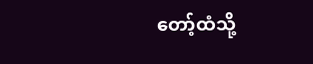တော့်ထံသို့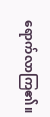ရောက်လာကြ၏။